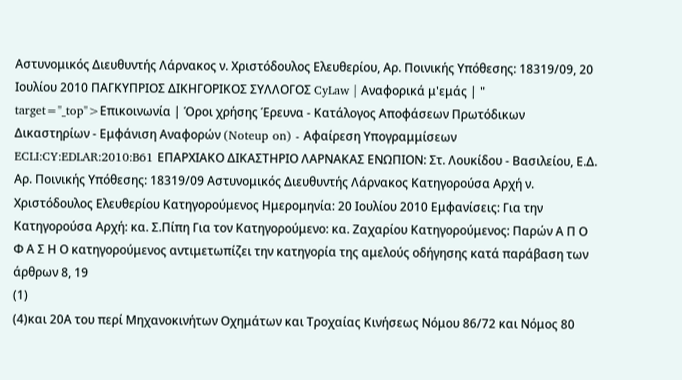Αστυνομικός Διευθυντής Λάρνακος ν. Χριστόδουλος Ελευθερίου, Αρ. Ποινικής Υπόθεσης: 18319/09, 20 Ιουλίου 2010 ΠΑΓΚΥΠΡΙΟΣ ΔΙΚΗΓΟΡΙΚΟΣ ΣΥΛΛΟΓΟΣ CyLaw | Αναφορικά μ'εμάς | " target="_top">Επικοινωνία | Όροι χρήσης Έρευνα - Κατάλογος Αποφάσεων Πρωτόδικων Δικαστηρίων - Εμφάνιση Αναφορών (Noteup on) - Αφαίρεση Υπογραμμίσεων ECLI:CY:EDLAR:2010:B61 ΕΠΑΡΧΙΑΚΟ ΔΙΚΑΣΤΗΡΙΟ ΛΑΡΝΑΚΑΣ ΕΝΩΠΙΟΝ: Στ. Λουκίδου - Βασιλείου, Ε.Δ. Αρ. Ποινικής Υπόθεσης: 18319/09 Αστυνομικός Διευθυντής Λάρνακος Κατηγορούσα Αρχή ν. Χριστόδουλος Ελευθερίου Κατηγορούμενος Ημερομηνία: 20 Ιουλίου 2010 Εμφανίσεις: Για την Κατηγορούσα Αρχή: κα. Σ.Πίπη Για τον Κατηγορούμενο: κα. Ζαχαρίου Κατηγορούμενος: Παρών Α Π Ο Φ Α Σ Η Ο κατηγορούμενος αντιμετωπίζει την κατηγορία της αμελούς οδήγησης κατά παράβαση των άρθρων 8, 19
(1)
(4)και 20Α του περί Μηχανοκινήτων Οχημάτων και Τροχαίας Κινήσεως Νόμου 86/72 και Νόμος 80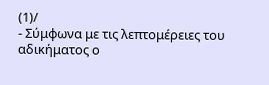(1)/
- Σύμφωνα με τις λεπτομέρειες του αδικήματος ο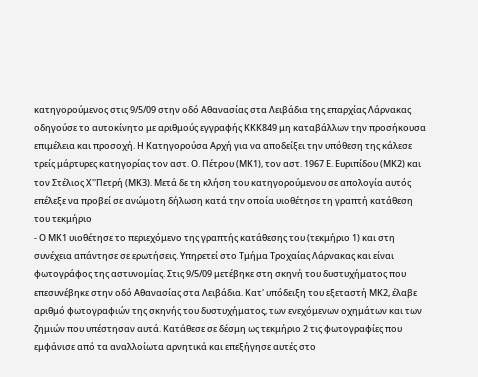κατηγορούμενος στις 9/5/09 στην οδό Αθανασίας στα Λειβάδια της επαρχίας Λάρνακας οδηγούσε το αυτοκίνητο με αριθμούς εγγραφής KΚΚ849 μη καταβάλλων την προσήκουσα επιμέλεια και προσοχή. Η Κατηγορούσα Αρχή για να αποδείξει την υπόθεση της κάλεσε τρείς μάρτυρες κατηγορίας τον αστ. Ο. Πέτρου (ΜΚ1), τον αστ. 1967 Ε. Ευριπίδου (ΜΚ2) και τον Στέλιος Χ''Πετρή (ΜΚ3). Mετά δε τη κλήση του κατηγορούμενου σε απολογία αυτός επέλεξε να προβεί σε ανώμοτη δήλωση κατά την οποία υιοθέτησε τη γραπτή κατάθεση του τεκμήριο
- Ο ΜΚ1 υιοθέτησε το περιεχόμενο της γραπτής κατάθεσης του (τεκμήριο 1) και στη συνέχεια απάντησε σε ερωτήσεις. Υπηρετεί στο Τμήμα Τροχαίας Λάρνακας και είναι φωτογράφος της αστυνομίας. Στις 9/5/09 μετέβηκε στη σκηνή του δυστυχήματος που επεσυνέβηκε στην οδό Αθανασίας στα Λειβάδια. Κατ' υπόδειξη του εξεταστή ΜΚ2, έλαβε αριθμό φωτογραφιών της σκηνής του δυστυχήματος, των ενεχόμενων οχημάτων και των ζημιών που υπέστησαν αυτά. Κατάθεσε σε δέσμη ως τεκμήριο 2 τις φωτογραφίες που εμφάνισε από τα αναλλοίωτα αρνητικά και επεξήγησε αυτές στο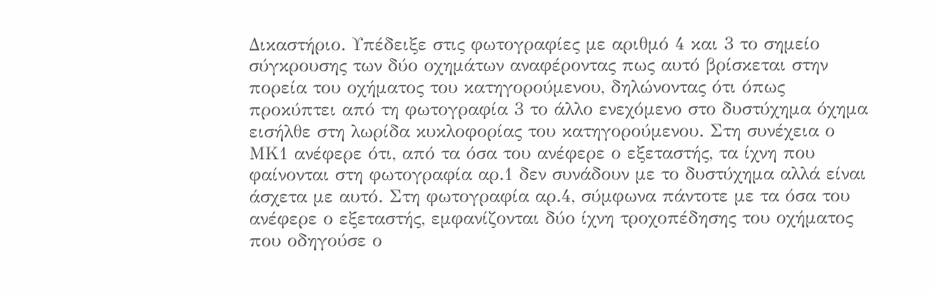Δικαστήριο. Υπέδειξε στις φωτογραφίες με αριθμό 4 και 3 το σημείο σύγκρουσης των δύο οχημάτων αναφέροντας πως αυτό βρίσκεται στην πορεία του οχήματος του κατηγορούμενου, δηλώνοντας ότι όπως προκύπτει από τη φωτογραφία 3 το άλλο ενεχόμενο στο δυστύχημα όχημα εισήλθε στη λωρίδα κυκλοφορίας του κατηγορούμενου. Στη συνέχεια ο ΜΚ1 ανέφερε ότι, από τα όσα του ανέφερε ο εξεταστής, τα ίχνη που φαίνονται στη φωτογραφία αρ.1 δεν συνάδουν με το δυστύχημα αλλά είναι άσχετα με αυτό. Στη φωτογραφία αρ.4, σύμφωνα πάντοτε με τα όσα του ανέφερε ο εξεταστής, εμφανίζονται δύο ίχνη τροχοπέδησης του οχήματος που οδηγούσε ο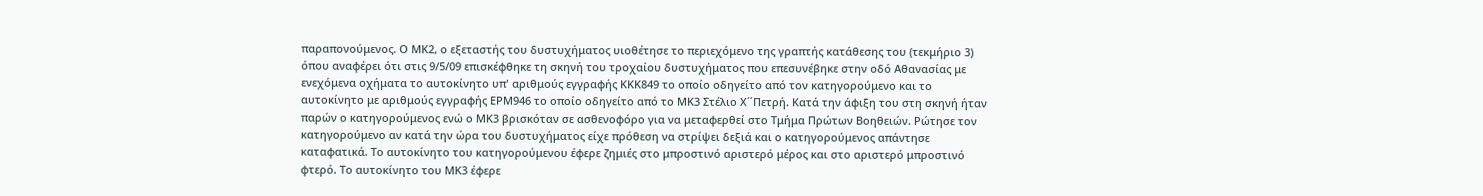παραπονούμενος. Ο ΜΚ2, ο εξεταστής του δυστυχήματος υιοθέτησε το περιεχόμενο της γραπτής κατάθεσης του (τεκμήριο 3) όπου αναφέρει ότι στις 9/5/09 επισκέφθηκε τη σκηνή του τροχαίου δυστυχήματος που επεσυνέβηκε στην οδό Αθανασίας με ενεχόμενα οχήματα το αυτοκίνητο υπ' αριθμούς εγγραφής ΚΚΚ849 το οποίο οδηγείτο από τον κατηγορούμενο και το αυτοκίνητο με αριθμούς εγγραφής ΕPM946 το οποίο οδηγείτο από το ΜΚ3 Στέλιο Χ΄΄Πετρή. Κατά την άφιξη του στη σκηνή ήταν παρών ο κατηγορούμενος ενώ ο ΜΚ3 βρισκόταν σε ασθενοφόρο για να μεταφερθεί στο Τμήμα Πρώτων Βοηθειών. Ρώτησε τον κατηγορούμενο αν κατά την ώρα του δυστυχήματος είχε πρόθεση να στρίψει δεξιά και ο κατηγορούμενος απάντησε καταφατικά. Το αυτοκίνητο του κατηγορούμενου έφερε ζημιές στο μπροστινό αριστερό μέρος και στο αριστερό μπροστινό φτερό. Το αυτοκίνητο του ΜΚ3 έφερε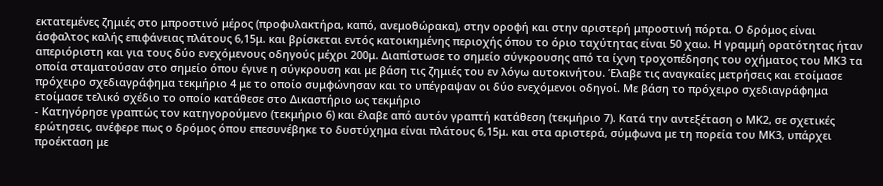εκτατεμένες ζημιές στο μπροστινό μέρος (προφυλακτήρα, καπό, ανεμοθώρακα), στην οροφή και στην αριστερή μπροστινή πόρτα. Ο δρόμος είναι άσφαλτος καλής επιφάνειας πλάτους 6,15μ. και βρίσκεται εντός κατοικημένης περιοχής όπου το όριο ταχύτητας είναι 50 χαω. Η γραμμή ορατότητας ήταν απεριόριστη και για τους δύο ενεχόμενους οδηγούς μέχρι 200μ. Διαπίστωσε το σημείο σύγκρουσης από τα ίχνη τροχοπέδησης του οχήματος του ΜΚ3 τα οποία σταματούσαν στο σημείο όπου έγινε η σύγκρουση και με βάση τις ζημιές του εν λόγω αυτοκινήτου. Έλαβε τις αναγκαίες μετρήσεις και ετοίμασε πρόχειρο σχεδιαγράφημα τεκμήριο 4 με το οποίο συμφώνησαν και το υπέγραψαν οι δύο ενεχόμενοι οδηγοί. Με βάση το πρόχειρο σχεδιαγράφημα ετοίμασε τελικό σχέδιο το οποίο κατάθεσε στο Δικαστήριο ως τεκμήριο
- Κατηγόρησε γραπτώς τον κατηγορούμενο (τεκμήριο 6) και έλαβε από αυτόν γραπτή κατάθεση (τεκμήριο 7). Κατά την αντεξέταση ο ΜΚ2, σε σχετικές ερώτησεις, ανέφερε πως ο δρόμος όπου επεσυνέβηκε το δυστύχημα είναι πλάτους 6,15μ. και στα αριστερά, σύμφωνα με τη πορεία του ΜΚ3, υπάρχει προέκταση με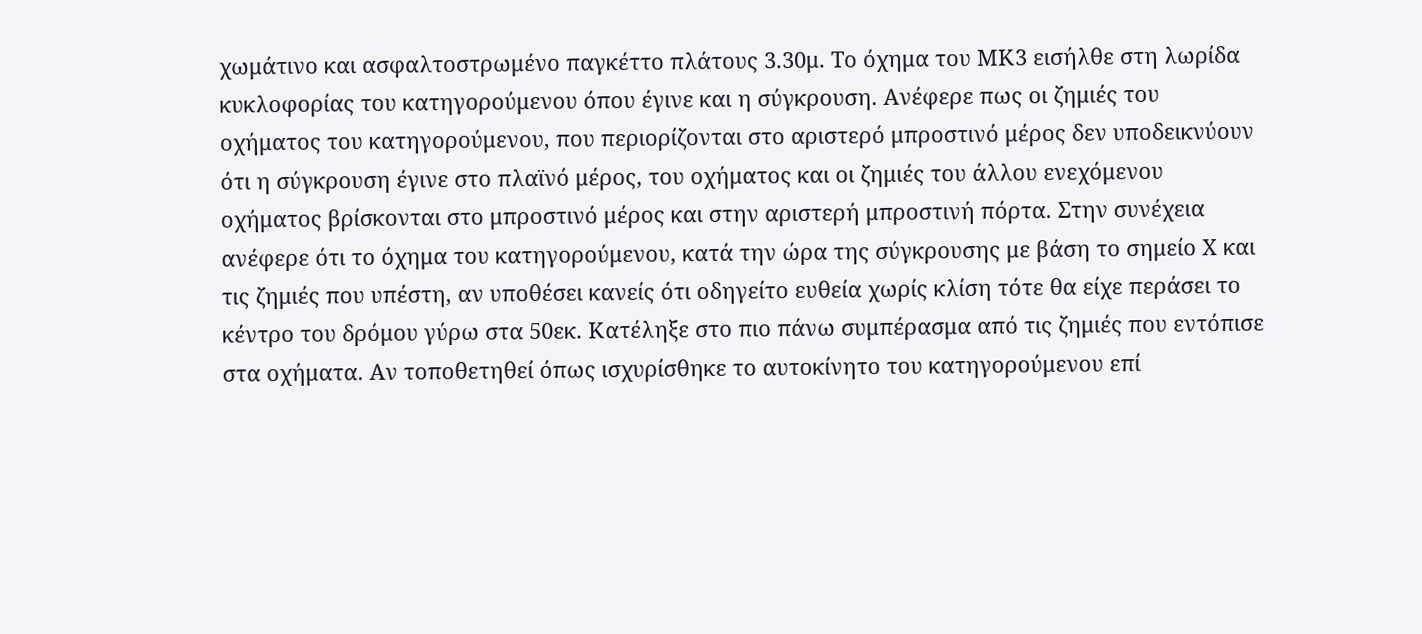χωμάτινο και ασφαλτοστρωμένο παγκέττο πλάτους 3.30μ. Το όχημα του ΜΚ3 εισήλθε στη λωρίδα κυκλοφορίας του κατηγορούμενου όπου έγινε και η σύγκρουση. Ανέφερε πως οι ζημιές του οχήματος του κατηγορούμενου, που περιορίζονται στο αριστερό μπροστινό μέρος δεν υποδεικνύουν ότι η σύγκρουση έγινε στο πλαϊνό μέρος, του οχήματος και οι ζημιές του άλλου ενεχόμενου οχήματος βρίσκονται στο μπροστινό μέρος και στην αριστερή μπροστινή πόρτα. Στην συνέχεια ανέφερε ότι το όχημα του κατηγορούμενου, κατά την ώρα της σύγκρουσης με βάση το σημείο Χ και τις ζημιές που υπέστη, αν υποθέσει κανείς ότι οδηγείτο ευθεία χωρίς κλίση τότε θα είχε περάσει το κέντρο του δρόμου γύρω στα 50εκ. Κατέληξε στο πιο πάνω συμπέρασμα από τις ζημιές που εντόπισε στα οχήματα. Αν τοποθετηθεί όπως ισχυρίσθηκε το αυτοκίνητο του κατηγορούμενου επί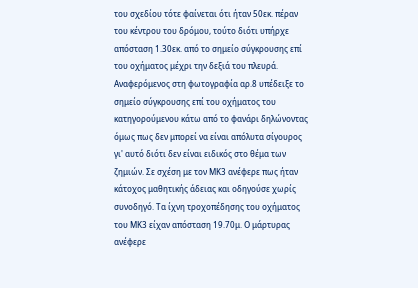του σχεδίου τότε φαίνεται ότι ήταν 50εκ. πέραν του κέντρου του δρόμου, τούτο διότι υπήρχε απόσταση 1.30εκ. από το σημείο σύγκρουσης επί του οχήματος μέχρι την δεξιά του πλευρά. Αναφερόμενος στη φωτογραφία αρ.8 υπέδειξε το σημείο σύγκρουσης επί του οχήματος του κατηγορούμενου κάτω από το φανάρι δηλώνοντας όμως πως δεν μπορεί να είναι απόλυτα σίγουρος γι' αυτό διότι δεν είναι ειδικός στο θέμα των ζημιών. Σε σχέση με τον ΜΚ3 ανέφερε πως ήταν κάτοχος μαθητικής άδειας και οδηγούσε χωρίς συνοδηγό. Τα ίχνη τροχοπέδησης του οχήματος του ΜΚ3 είχαν απόσταση 19.70μ. Ο μάρτυρας ανέφερε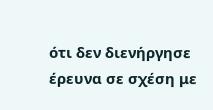ότι δεν διενήργησε έρευνα σε σχέση με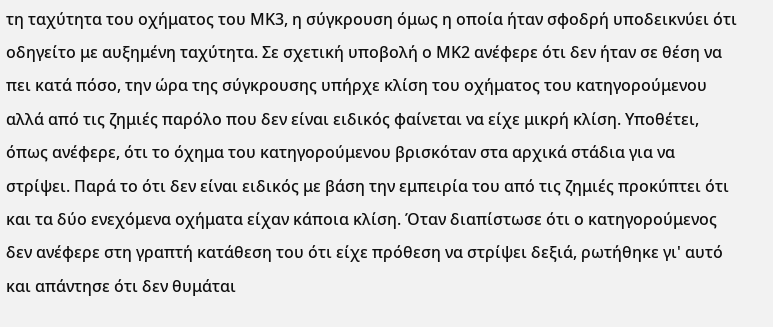τη ταχύτητα του οχήματος του ΜΚ3, η σύγκρουση όμως η οποία ήταν σφοδρή υποδεικνύει ότι οδηγείτο με αυξημένη ταχύτητα. Σε σχετική υποβολή ο ΜΚ2 ανέφερε ότι δεν ήταν σε θέση να πει κατά πόσο, την ώρα της σύγκρουσης υπήρχε κλίση του οχήματος του κατηγορούμενου αλλά από τις ζημιές παρόλο που δεν είναι ειδικός φαίνεται να είχε μικρή κλίση. Υποθέτει, όπως ανέφερε, ότι το όχημα του κατηγορούμενου βρισκόταν στα αρχικά στάδια για να στρίψει. Παρά το ότι δεν είναι ειδικός με βάση την εμπειρία του από τις ζημιές προκύπτει ότι και τα δύο ενεχόμενα οχήματα είχαν κάποια κλίση. Όταν διαπίστωσε ότι ο κατηγορούμενος δεν ανέφερε στη γραπτή κατάθεση του ότι είχε πρόθεση να στρίψει δεξιά, ρωτήθηκε γι' αυτό και απάντησε ότι δεν θυμάται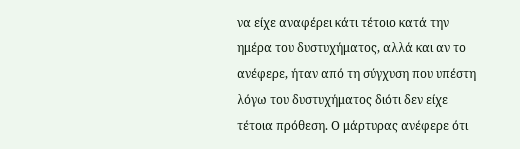να είχε αναφέρει κάτι τέτοιο κατά την ημέρα του δυστυχήματος, αλλά και αν το ανέφερε, ήταν από τη σύγχυση που υπέστη λόγω του δυστυχήματος διότι δεν είχε τέτοια πρόθεση. Ο μάρτυρας ανέφερε ότι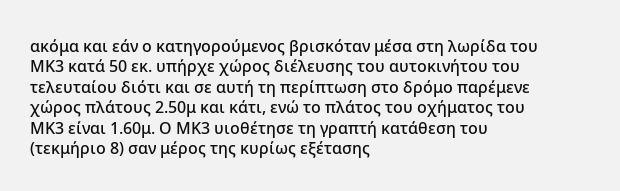ακόμα και εάν ο κατηγορούμενος βρισκόταν μέσα στη λωρίδα του ΜΚ3 κατά 50 εκ. υπήρχε χώρος διέλευσης του αυτοκινήτου του τελευταίου διότι και σε αυτή τη περίπτωση στο δρόμο παρέμενε χώρος πλάτους 2.50μ και κάτι, ενώ το πλάτος του οχήματος του ΜΚ3 είναι 1.60μ. Ο ΜΚ3 υιοθέτησε τη γραπτή κατάθεση του (τεκμήριο 8) σαν μέρος της κυρίως εξέτασης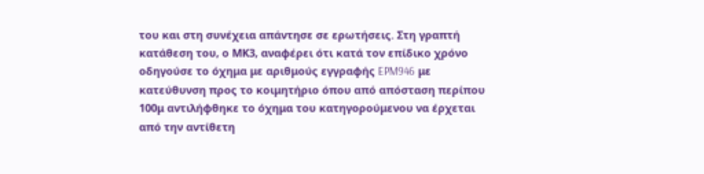του και στη συνέχεια απάντησε σε ερωτήσεις. Στη γραπτή κατάθεση του, ο ΜΚ3, αναφέρει ότι κατά τον επίδικο χρόνο οδηγούσε το όχημα με αριθμούς εγγραφής EPM946 με κατεύθυνση προς το κοιμητήριο όπου από απόσταση περίπου 100μ αντιλήφθηκε το όχημα του κατηγορούμενου να έρχεται από την αντίθετη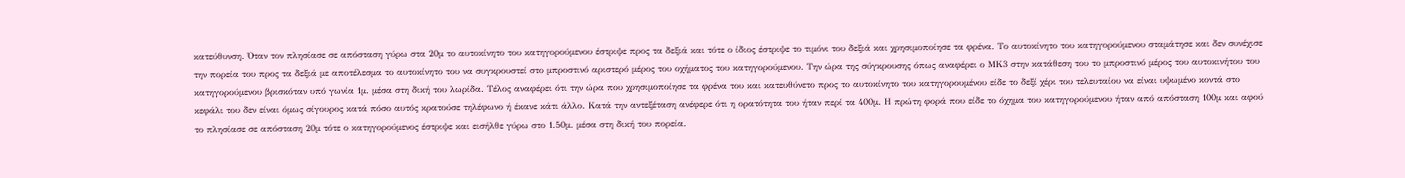κατεύθυνση. Όταν τον πλησίασε σε απόσταση γύρω στα 20μ το αυτοκίνητο του κατηγορούμενου έστριψε προς τα δεξιά και τότε ο ίδιος έστριψε το τιμόνι του δεξιά και χρησιμοποίησε τα φρένα. Το αυτοκίνητο του κατηγορούμενου σταμάτησε και δεν συνέχισε την πορεία του προς τα δεξιά με αποτέλεσμα το αυτοκίνητο του να συγκρουστεί στο μπροστινό αριστερό μέρος του οχήματος του κατηγορούμενου. Την ώρα της σύγκρουσης όπως αναφέρει ο ΜΚ3 στην κατάθεση του το μπροστινό μέρος του αυτοκινήτου του κατηγορούμενου βρισκόταν υπό γωνία 1μ. μέσα στη δική του λωρίδα. Τέλος αναφέρει ότι την ώρα που χρησιμοποίησε τα φρένα του και κατευθύνετο προς το αυτοκίνητο του κατηγορουμένου είδε το δεξί χέρι του τελευταίου να είναι υψωμένο κοντά στο κεφάλι του δεν είναι όμως σίγουρος κατά πόσο αυτός κρατούσε τηλέφωνο ή έκανε κάτι άλλο. Κατά την αντεξέταση ανέφερε ότι η ορατότητα του ήταν περί τα 400μ. Η πρώτη φορά που είδε το όχημα του κατηγορούμενου ήταν από απόσταση 100μ και αφού το πλησίασε σε απόσταση 20μ τότε ο κατηγορούμενος έστριψε και εισήλθε γύρω στο 1.50μ. μέσα στη δική του πορεία.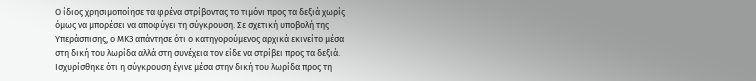Ο ίδιος χρησιμοποίησε τα φρένα στρίβοντας το τιμόνι προς τα δεξιά χωρίς όμως να μπορέσει να αποφύγει τη σύγκρουση. Σε σχετική υποβολή της Υπεράσπισης, ο ΜΚ3 απάντησε ότι ο κατηγορούμενος αρχικά εκινείτο μέσα στη δική του λωρίδα αλλά στη συνέχεια τον είδε να στρίβει προς τα δεξιά. Ισχυρίσθηκε ότι η σύγκρουση έγινε μέσα στην δική του λωρίδα προς τη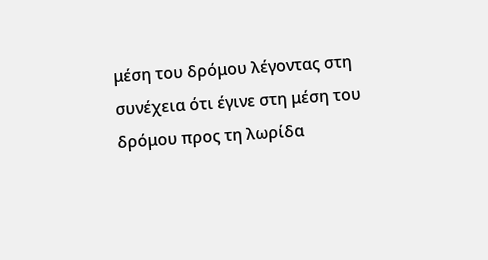μέση του δρόμου λέγοντας στη συνέχεια ότι έγινε στη μέση του δρόμου προς τη λωρίδα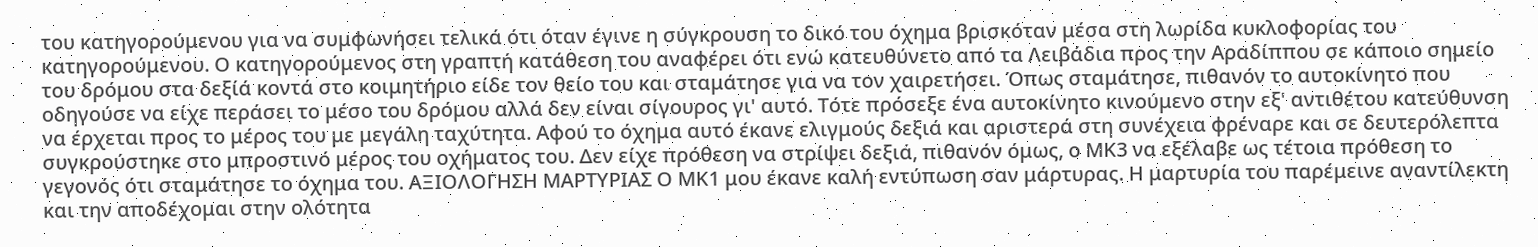του κατηγορούμενου για να συμφωνήσει τελικά ότι όταν έγινε η σύγκρουση το δικό του όχημα βρισκόταν μέσα στη λωρίδα κυκλοφορίας του κατηγορούμενου. Ο κατηγορούμενος στη γραπτή κατάθεση του αναφέρει ότι ενώ κατευθύνετο από τα Λειβάδια προς την Αραδίππου σε κάποιο σημείο του δρόμου στα δεξίά κοντά στο κοιμητήριο είδε τον θείο του και σταμάτησε για να τον χαιρετήσει. Όπως σταμάτησε, πιθανόν το αυτοκίνητο που οδηγούσε να είχε περάσει το μέσο του δρόμου αλλά δεν είναι σίγουρος γι' αυτό. Τότε πρόσεξε ένα αυτοκίνητο κινούμενο στην εξ' αντιθέτου κατεύθυνση να έρχεται προς το μέρος του με μεγάλη ταχύτητα. Αφού το όχημα αυτό έκανε ελιγμούς δεξιά και αριστερά στη συνέχεια φρέναρε και σε δευτερόλεπτα συγκρούστηκε στο μπροστινό μέρος του οχήματος του. Δεν είχε πρόθεση να στρίψει δεξιά, πιθανόν όμως, ο ΜΚ3 να εξέλαβε ως τέτοια πρόθεση το γεγονός ότι σταμάτησε το όχημα του. AΞΙΟΛΟΓΗΣΗ ΜΑΡΤΥΡΙΑΣ Ο ΜΚ1 μου έκανε καλή εντύπωση σαν μάρτυρας. Η μαρτυρία του παρέμεινε αναντίλεκτη και την αποδέχομαι στην ολότητα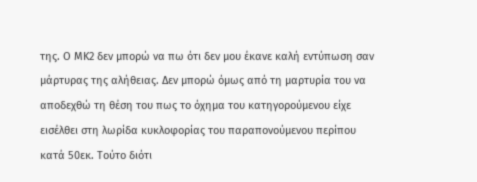της. Ο ΜΚ2 δεν μπορώ να πω ότι δεν μου έκανε καλή εντύπωση σαν μάρτυρας της αλήθειας. Δεν μπορώ όμως από τη μαρτυρία του να αποδεχθώ τη θέση του πως το όχημα του κατηγορούμενου είχε εισέλθει στη λωρίδα κυκλοφορίας του παραπονούμενου περίπου κατά 50εκ. Τούτο διότι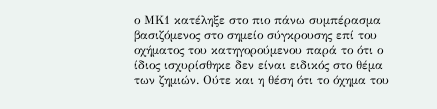ο ΜΚ1 κατέληξε στο πιο πάνω συμπέρασμα βασιζόμενος στο σημείο σύγκρουσης επί του οχήματος του κατηγορούμενου παρά το ότι ο ίδιος ισχυρίσθηκε δεν είναι ειδικός στο θέμα των ζημιών. Ούτε και η θέση ότι το όχημα του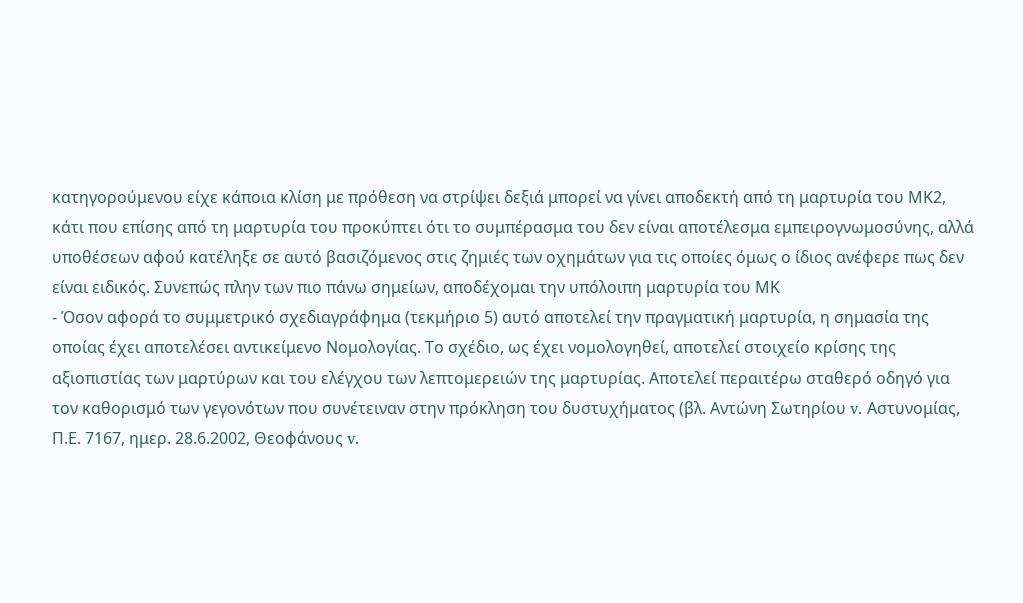κατηγορούμενου είχε κάποια κλίση με πρόθεση να στρίψει δεξιά μπορεί να γίνει αποδεκτή από τη μαρτυρία του ΜΚ2, κάτι που επίσης από τη μαρτυρία του προκύπτει ότι το συμπέρασμα του δεν είναι αποτέλεσμα εμπειρογνωμοσύνης, αλλά υποθέσεων αφού κατέληξε σε αυτό βασιζόμενος στις ζημιές των οχημάτων για τις οποίες όμως ο ίδιος ανέφερε πως δεν είναι ειδικός. Συνεπώς πλην των πιο πάνω σημείων, αποδέχομαι την υπόλοιπη μαρτυρία του ΜΚ
- Όσον αφορά το συμμετρικό σχεδιαγράφημα (τεκμήριο 5) αυτό αποτελεί την πραγματική μαρτυρία, η σημασία της οποίας έχει αποτελέσει αντικείμενο Νομολογίας. Το σχέδιο, ως έχει νομολογηθεί, αποτελεί στοιχείο κρίσης της αξιοπιστίας των μαρτύρων και του ελέγχου των λεπτομερειών της μαρτυρίας. Αποτελεί περαιτέρω σταθερό οδηγό για τον καθορισμό των γεγονότων που συνέτειναν στην πρόκληση του δυστυχήματος (βλ. Αντώνη Σωτηρίου v. Αστυνομίας, Π.Ε. 7167, ημερ. 28.6.2002, Θεοφάνους v.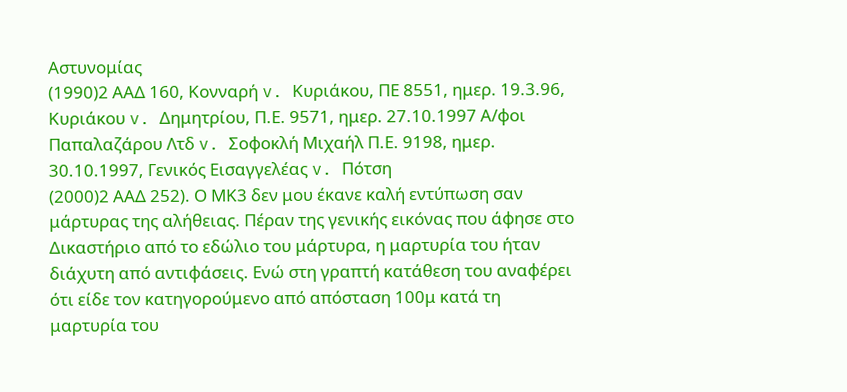Αστυνομίας
(1990)2 ΑΑΔ 160, Κονναρή v. Κυριάκου, ΠΕ 8551, ημερ. 19.3.96, Κυριάκου v. Δημητρίου, Π.Ε. 9571, ημερ. 27.10.1997 Α/φοι Παπαλαζάρου Λτδ v. Σοφοκλή Μιχαήλ Π.Ε. 9198, ημερ. 30.10.1997, Γενικός Εισαγγελέας v. Πότση
(2000)2 ΑΑΔ 252). Ο ΜΚ3 δεν μου έκανε καλή εντύπωση σαν μάρτυρας της αλήθειας. Πέραν της γενικής εικόνας που άφησε στο Δικαστήριο από το εδώλιο του μάρτυρα, η μαρτυρία του ήταν διάχυτη από αντιφάσεις. Ενώ στη γραπτή κατάθεση του αναφέρει ότι είδε τον κατηγορούμενο από απόσταση 100μ κατά τη μαρτυρία του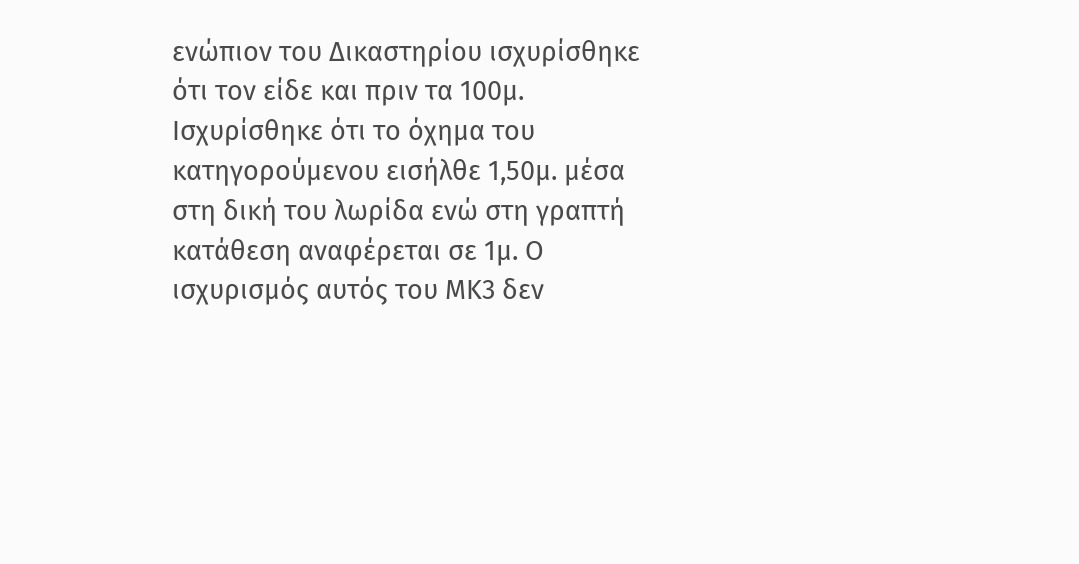ενώπιον του Δικαστηρίου ισχυρίσθηκε ότι τον είδε και πριν τα 100μ. Ισχυρίσθηκε ότι το όχημα του κατηγορούμενου εισήλθε 1,50μ. μέσα στη δική του λωρίδα ενώ στη γραπτή κατάθεση αναφέρεται σε 1μ. Ο ισχυρισμός αυτός του ΜΚ3 δεν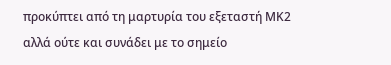προκύπτει από τη μαρτυρία του εξεταστή ΜΚ2 αλλά ούτε και συνάδει με το σημείο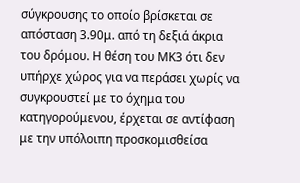σύγκρουσης το οποίο βρίσκεται σε απόσταση 3.90μ. από τη δεξιά άκρια του δρόμου. Η θέση του ΜΚ3 ότι δεν υπήρχε χώρος για να περάσει χωρίς να συγκρουστεί με το όχημα του κατηγορούμενου, έρχεται σε αντίφαση με την υπόλοιπη προσκομισθείσα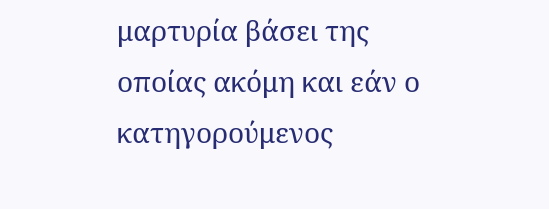μαρτυρία βάσει της οποίας ακόμη και εάν ο κατηγορούμενος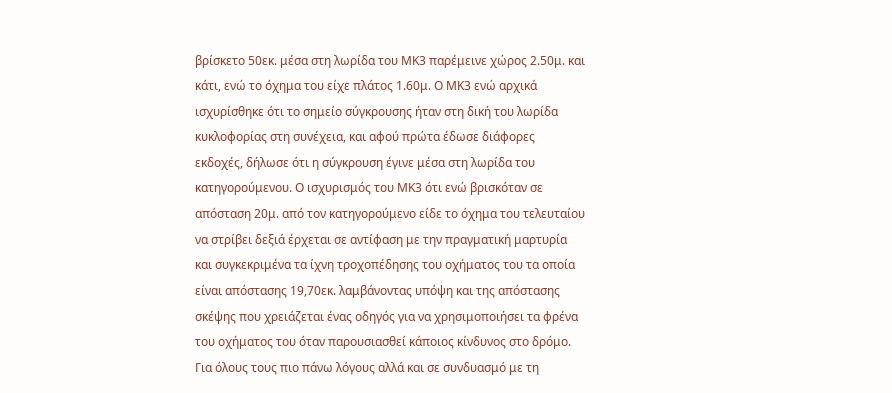βρίσκετο 50εκ. μέσα στη λωρίδα του ΜΚ3 παρέμεινε χώρος 2.50μ. και κάτι, ενώ το όχημα του είχε πλάτος 1.60μ. Ο ΜΚ3 ενώ αρχικά ισχυρίσθηκε ότι το σημείο σύγκρουσης ήταν στη δική του λωρίδα κυκλοφορίας στη συνέχεια, και αφού πρώτα έδωσε διάφορες εκδοχές, δήλωσε ότι η σύγκρουση έγινε μέσα στη λωρίδα του κατηγορούμενου. Ο ισχυρισμός του ΜΚ3 ότι ενώ βρισκόταν σε απόσταση 20μ. από τον κατηγορούμενο είδε το όχημα του τελευταίου να στρίβει δεξιά έρχεται σε αντίφαση με την πραγματική μαρτυρία και συγκεκριμένα τα ίχνη τροχοπέδησης του οχήματος του τα οποία είναι απόστασης 19,70εκ. λαμβάνοντας υπόψη και της απόστασης σκέψης που χρειάζεται ένας οδηγός για να χρησιμοποιήσει τα φρένα του οχήματος του όταν παρουσιασθεί κάποιος κίνδυνος στο δρόμο. Για όλους τους πιο πάνω λόγους αλλά και σε συνδυασμό με τη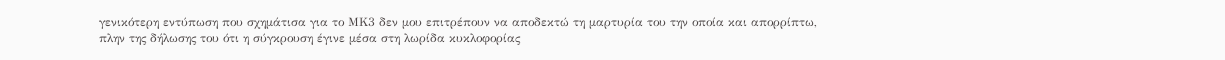γενικότερη εντύπωση που σχημάτισα για το ΜΚ3 δεν μου επιτρέπουν να αποδεκτώ τη μαρτυρία του την οποία και απορρίπτω, πλην της δήλωσης του ότι η σύγκρουση έγινε μέσα στη λωρίδα κυκλοφορίας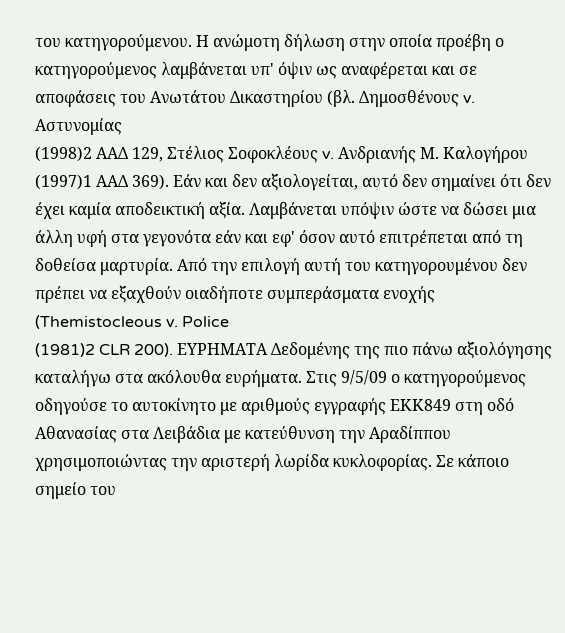του κατηγορούμενου. Η ανώμοτη δήλωση στην οποία προέβη ο κατηγορούμενος λαμβάνεται υπ' όψιν ως αναφέρεται και σε αποφάσεις του Ανωτάτου Δικαστηρίου (βλ. Δημοσθένους v. Αστυνομίας
(1998)2 ΑΑΔ 129, Στέλιος Σοφοκλέους v. Ανδριανής Μ. Καλογήρου
(1997)1 ΑΑΔ 369). Εάν και δεν αξιολογείται, αυτό δεν σημαίνει ότι δεν έχει καμία αποδεικτική αξία. Λαμβάνεται υπόψιν ώστε να δώσει μια άλλη υφή στα γεγονότα εάν και εφ' όσον αυτό επιτρέπεται από τη δοθείσα μαρτυρία. Από την επιλογή αυτή του κατηγορουμένου δεν πρέπει να εξαχθούν οιαδήποτε συμπεράσματα ενοχής (Themistocleous v. Police
(1981)2 CLR 200). ΕΥΡΗΜΑΤΑ Δεδομένης της πιο πάνω αξιολόγησης καταλήγω στα ακόλουθα ευρήματα. Στις 9/5/09 ο κατηγορούμενος οδηγούσε το αυτοκίνητο με αριθμούς εγγραφής ΕΚΚ849 στη οδό Αθανασίας στα Λειβάδια με κατεύθυνση την Αραδίππου χρησιμοποιώντας την αριστερή λωρίδα κυκλοφορίας. Σε κάποιο σημείο του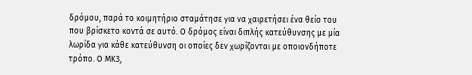δρόμου, παρά το κοιμητήριο σταμάτησε για να χαιρετήσει ένα θείο του που βρίσκετο κοντά σε αυτό. Ο δρόμος είναι διπλής κατεύθυνσης με μία λωρίδα για κάθε κατεύθυνση οι οποίες δεν χωρίζονται με οποιονδήποτε τρόπο. Ο ΜΚ3,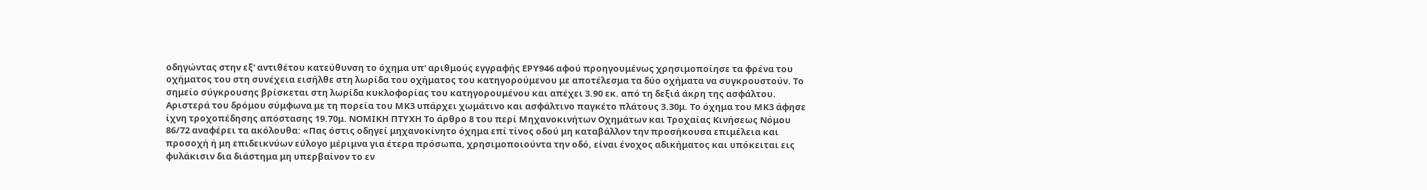οδηγώντας στην εξ' αντιθέτου κατεύθυνση το όχημα υπ' αριθμούς εγγραφής ΕPY946 αφού προηγουμένως χρησιμοποίησε τα φρένα του οχήματος του στη συνέχεια εισήλθε στη λωρίδα του οχήματος του κατηγορούμενου με αποτέλεσμα τα δύο οχήματα να συγκρουστούν. Το σημείο σύγκρουσης βρίσκεται στη λωρίδα κυκλοφορίας του κατηγορουμένου και απέχει 3.90 εκ. από τη δεξιά άκρη της ασφάλτου. Αριστερά του δρόμου σύμφωνα με τη πορεία του ΜΚ3 υπάρχει χωμάτινο και ασφάλτινο παγκέτο πλάτους 3.30μ. Το όχημα του ΜΚ3 άφησε ίχνη τροχοπέδησης απόστασης 19.70μ. ΝΟΜΙΚΗ ΠΤΥΧΗ Το άρθρο 8 του περί Μηχανοκινήτων Οχημάτων και Τροχαίας Κινήσεως Νόμου 86/72 αναφέρει τα ακόλουθα: «Πας όστις οδηγεί μηχανοκίνητο όχημα επί τίνος οδού μη καταβάλλον την προσήκουσα επιμέλεια και προσοχή ή μη επιδεικνύων εύλογο μέριμνα για έτερα πρόσωπα, χρησιμοποιούντα την οδό, είναι ένοχος αδικήματος και υπόκειται εις φυλάκισιν δια διάστημα μη υπερβαίνον το εν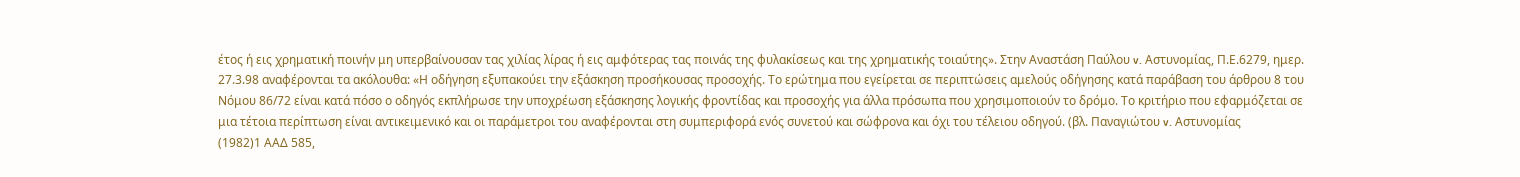έτος ή εις χρηματική ποινήν μη υπερβαίνουσαν τας χιλίας λίρας ή εις αμφότερας τας ποινάς της φυλακίσεως και της χρηματικής τοιαύτης». Στην Αναστάση Παύλου v. Αστυνομίας, Π.Ε.6279, ημερ. 27.3.98 αναφέρονται τα ακόλουθα: «Η οδήγηση εξυπακούει την εξάσκηση προσήκουσας προσοχής. Το ερώτημα που εγείρεται σε περιπτώσεις αμελούς οδήγησης κατά παράβαση του άρθρου 8 του Νόμου 86/72 είναι κατά πόσο ο οδηγός εκπλήρωσε την υποχρέωση εξάσκησης λογικής φροντίδας και προσοχής για άλλα πρόσωπα που χρησιμοποιούν το δρόμο. Το κριτήριο που εφαρμόζεται σε μια τέτοια περίπτωση είναι αντικειμενικό και οι παράμετροι του αναφέρονται στη συμπεριφορά ενός συνετού και σώφρονα και όχι του τέλειου οδηγού. (βλ. Παναγιώτου v. Αστυνομίας
(1982)1 ΑΑΔ 585,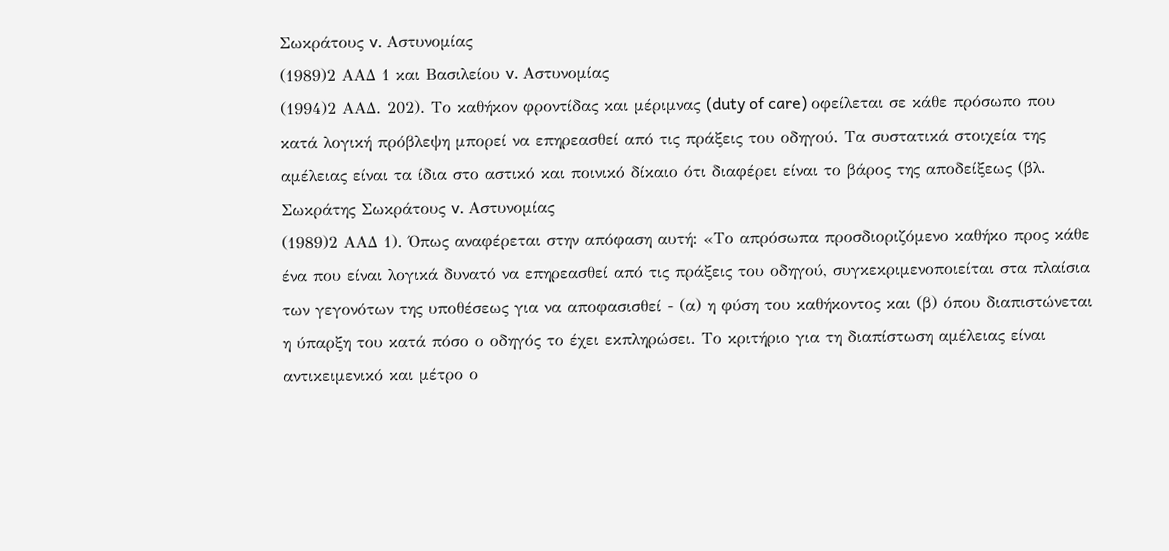Σωκράτους v. Αστυνομίας
(1989)2 ΑΑΔ 1 και Βασιλείου v. Αστυνομίας
(1994)2 ΑΑΔ. 202). Το καθήκον φροντίδας και μέριμνας (duty of care) οφείλεται σε κάθε πρόσωπο που κατά λογική πρόβλεψη μπορεί να επηρεασθεί από τις πράξεις του οδηγού. Τα συστατικά στοιχεία της αμέλειας είναι τα ίδια στο αστικό και ποινικό δίκαιο ότι διαφέρει είναι το βάρος της αποδείξεως (βλ. Σωκράτης Σωκράτους v. Αστυνομίας
(1989)2 ΑΑΔ 1). Όπως αναφέρεται στην απόφαση αυτή: «Το απρόσωπα προσδιοριζόμενο καθήκο προς κάθε ένα που είναι λογικά δυνατό να επηρεασθεί από τις πράξεις του οδηγού, συγκεκριμενοποιείται στα πλαίσια των γεγονότων της υποθέσεως για να αποφασισθεί - (α) η φύση του καθήκοντος και (β) όπου διαπιστώνεται η ύπαρξη του κατά πόσο ο οδηγός το έχει εκπληρώσει. Το κριτήριο για τη διαπίστωση αμέλειας είναι αντικειμενικό και μέτρο ο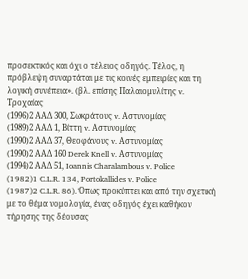προσεκτικός και όχι ο τέλειος οδηγός. Τέλος, η πρόβλεψη συναρτάται με τις κοινές εμπειρίες και τη λογική συνέπεια». (βλ. επίσης Παλαιομυλίτης v. Τροχαίας
(1996)2 ΑΑΔ 300, Σωκράτους v. Αστυνομίας
(1989)2 ΑΑΔ 1, Βίττη v. Αστυνομίας
(1990)2 ΑΑΔ 37, Θεοφάνους v. Αστυνομίας
(1990)2 ΑΑΔ 160 Derek Knell v. Αστυνομίας
(1994)2 ΑΑΔ 51, Ioannis Charalambous v. Police
(1982)1 C.L.R. 134, Portokallides v. Police
(1987)2 C.L.R. 86). Όπως προκύπτει και από την σχετική με το θέμα νομολογία, ένας οδηγός έχει καθήκον τήρησης της δέουσας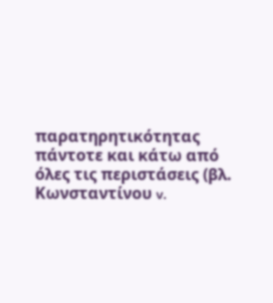παρατηρητικότητας πάντοτε και κάτω από όλες τις περιστάσεις (βλ. Κωνσταντίνου v.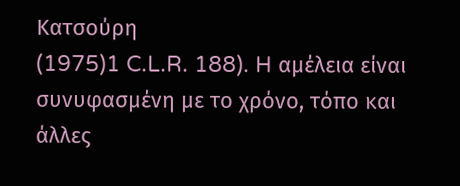Κατσούρη
(1975)1 C.L.R. 188). H αμέλεια είναι συνυφασμένη με το χρόνο, τόπο και άλλες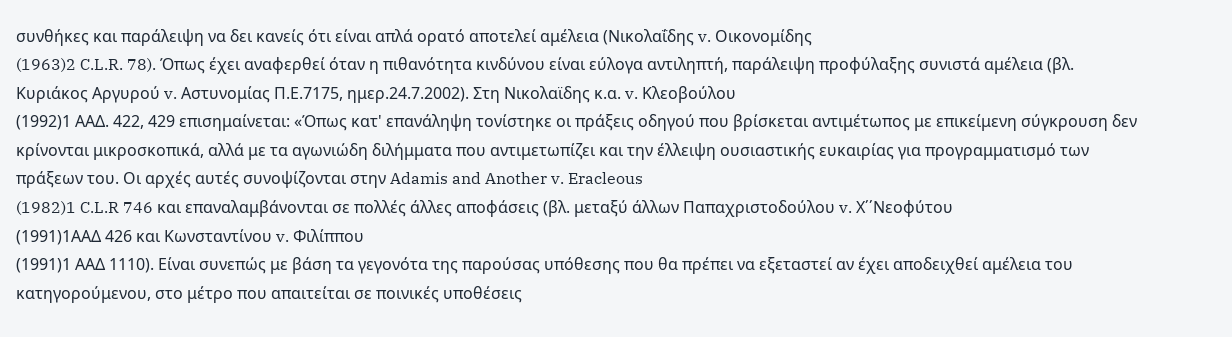συνθήκες και παράλειψη να δει κανείς ότι είναι απλά ορατό αποτελεί αμέλεια (Νικολαΐδης v. Οικονομίδης
(1963)2 C.L.R. 78). Όπως έχει αναφερθεί όταν η πιθανότητα κινδύνου είναι εύλογα αντιληπτή, παράλειψη προφύλαξης συνιστά αμέλεια (βλ. Κυριάκος Αργυρού v. Αστυνομίας Π.Ε.7175, ημερ.24.7.2002). Στη Νικολαϊδης κ.α. v. Κλεοβούλου
(1992)1 ΑΑΔ. 422, 429 επισημαίνεται: «Όπως κατ' επανάληψη τονίστηκε οι πράξεις οδηγού που βρίσκεται αντιμέτωπος με επικείμενη σύγκρουση δεν κρίνονται μικροσκοπικά, αλλά με τα αγωνιώδη διλήμματα που αντιμετωπίζει και την έλλειψη ουσιαστικής ευκαιρίας για προγραμματισμό των πράξεων του. Οι αρχές αυτές συνοψίζονται στην Adamis and Another v. Eracleous
(1982)1 C.L.R 746 και επαναλαμβάνονται σε πολλές άλλες αποφάσεις (βλ. μεταξύ άλλων Παπαχριστοδούλου v. Χ΄΄Νεοφύτου
(1991)1ΑΑΔ 426 και Κωνσταντίνου v. Φιλίππου
(1991)1 ΑΑΔ 1110). Είναι συνεπώς με βάση τα γεγονότα της παρούσας υπόθεσης που θα πρέπει να εξεταστεί αν έχει αποδειχθεί αμέλεια του κατηγορούμενου, στο μέτρο που απαιτείται σε ποινικές υποθέσεις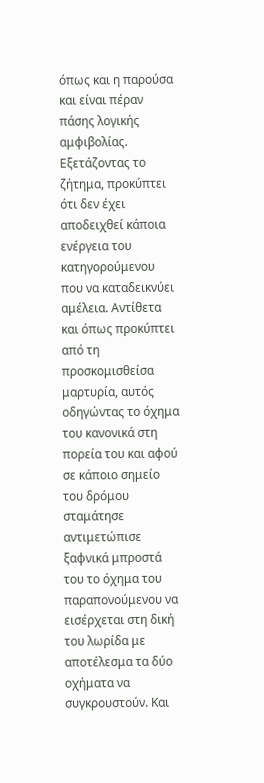όπως και η παρούσα και είναι πέραν πάσης λογικής αμφιβολίας. Εξετάζοντας το ζήτημα, προκύπτει ότι δεν έχει αποδειχθεί κάποια ενέργεια του κατηγορούμενου που να καταδεικνύει αμέλεια. Αντίθετα και όπως προκύπτει από τη προσκομισθείσα μαρτυρία, αυτός οδηγώντας το όχημα του κανονικά στη πορεία του και αφού σε κάποιο σημείο του δρόμου σταμάτησε αντιμετώπισε ξαφνικά μπροστά του το όχημα του παραπονούμενου να εισέρχεται στη δική του λωρίδα με αποτέλεσμα τα δύο οχήματα να συγκρουστούν. Και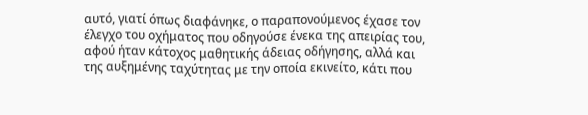αυτό, γιατί όπως διαφάνηκε, ο παραπονούμενος έχασε τον έλεγχο του οχήματος που οδηγούσε ένεκα της απειρίας του, αφού ήταν κάτοχος μαθητικής άδειας οδήγησης, αλλά και της αυξημένης ταχύτητας με την οποία εκινείτο, κάτι που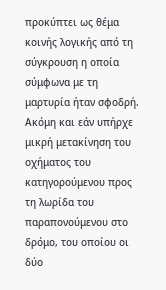προκύπτει ως θέμα κοινής λογικής από τη σύγκρουση η οποία σύμφωνα με τη μαρτυρία ήταν σφοδρή. Ακόμη και εάν υπήρχε μικρή μετακίνηση του οχήματος του κατηγορούμενου προς τη λωρίδα του παραπονούμενου στο δρόμο, του οποίου οι δύο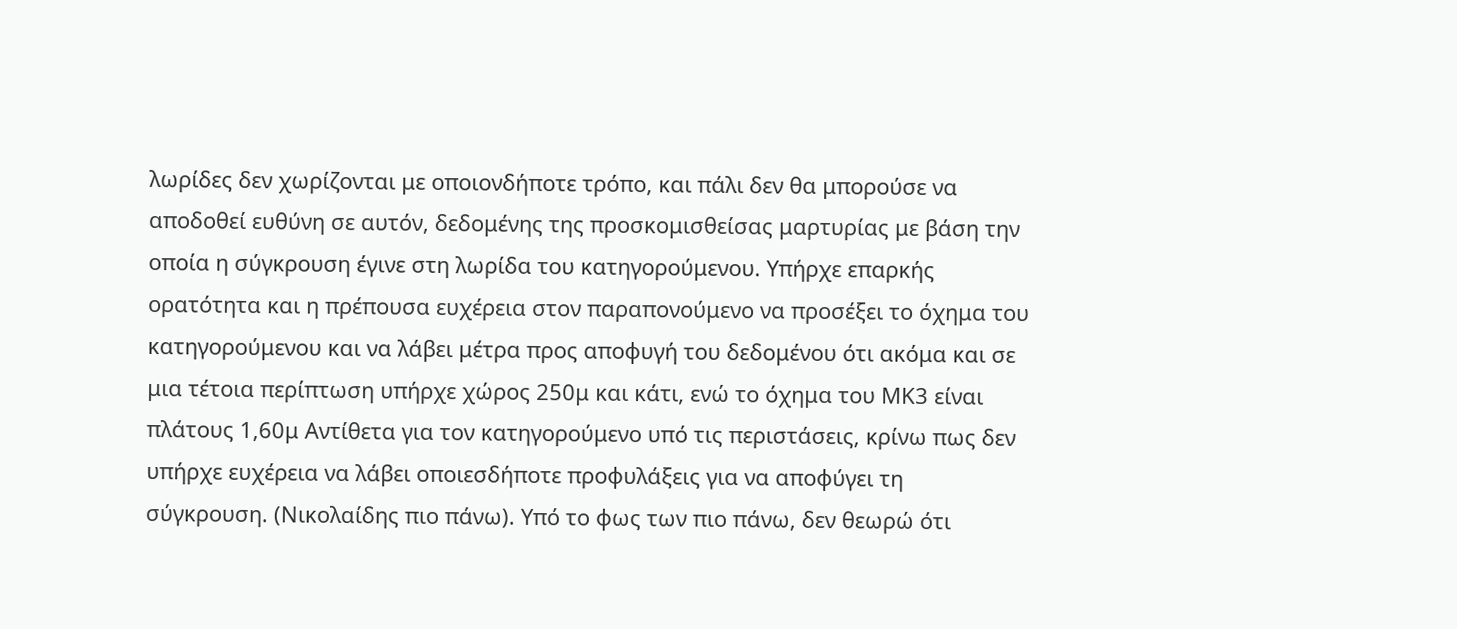λωρίδες δεν χωρίζονται με οποιονδήποτε τρόπο, και πάλι δεν θα μπορούσε να αποδοθεί ευθύνη σε αυτόν, δεδομένης της προσκομισθείσας μαρτυρίας με βάση την οποία η σύγκρουση έγινε στη λωρίδα του κατηγορούμενου. Υπήρχε επαρκής ορατότητα και η πρέπουσα ευχέρεια στον παραπονούμενο να προσέξει το όχημα του κατηγορούμενου και να λάβει μέτρα προς αποφυγή του δεδομένου ότι ακόμα και σε μια τέτοια περίπτωση υπήρχε χώρος 250μ και κάτι, ενώ το όχημα του ΜΚ3 είναι πλάτους 1,60μ Αντίθετα για τον κατηγορούμενο υπό τις περιστάσεις, κρίνω πως δεν υπήρχε ευχέρεια να λάβει οποιεσδήποτε προφυλάξεις για να αποφύγει τη σύγκρουση. (Νικολαίδης πιο πάνω). Υπό το φως των πιο πάνω, δεν θεωρώ ότι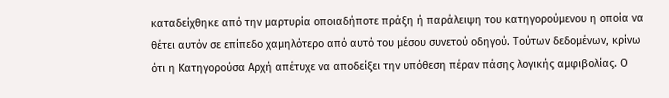καταδείχθηκε από την μαρτυρία οποιαδήποτε πράξη ή παράλειψη του κατηγορούμενου η οποία να θέτει αυτόν σε επίπεδο χαμηλότερο από αυτό του μέσου συνετού οδηγού. Τούτων δεδομένων, κρίνω ότι η Κατηγορούσα Αρχή απέτυχε να αποδείξει την υπόθεση πέραν πάσης λογικής αμφιβολίας. Ο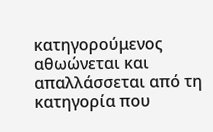κατηγορούμενος αθωώνεται και απαλλάσσεται από τη κατηγορία που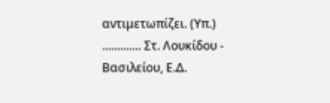αντιμετωπίζει. (Υπ.) ............. Στ. Λουκίδου - Βασιλείου, Ε.Δ.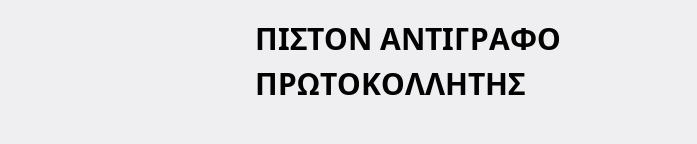ΠΙΣΤΟΝ ΑΝΤΙΓΡΑΦΟ ΠΡΩΤΟΚΟΛΛΗΤΗΣ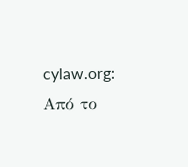cylaw.org: Από το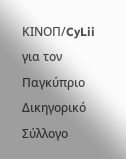ΚΙΝOΠ/CyLii για τον Παγκύπριο Δικηγορικό Σύλλογο